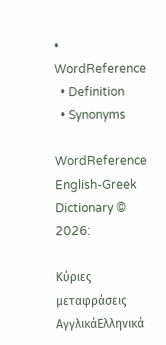• WordReference
  • Definition
  • Synonyms

WordReference English-Greek Dictionary © 2026:

Κύριες μεταφράσεις
ΑγγλικάΕλληνικά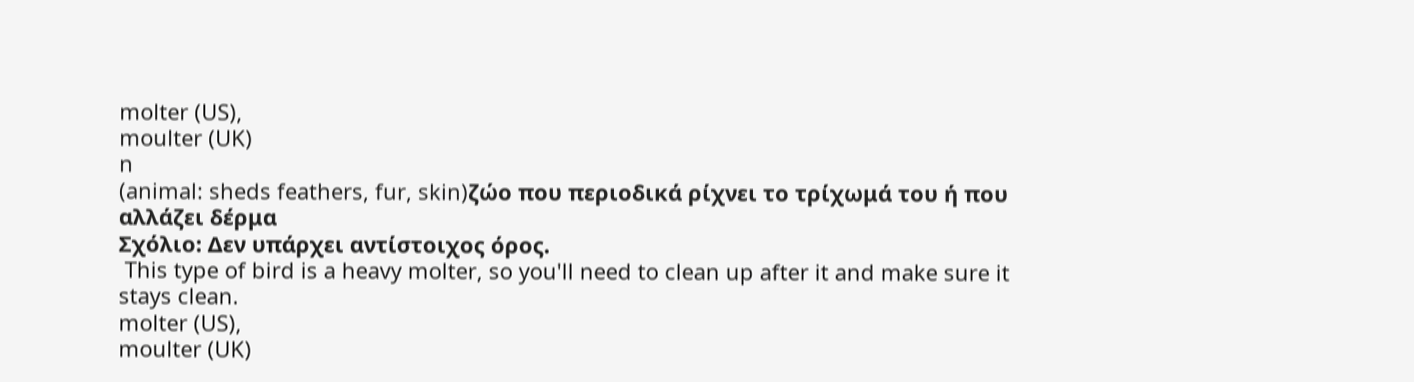molter (US),
moulter (UK)
n
(animal: sheds feathers, fur, skin)ζώο που περιοδικά ρίχνει το τρίχωμά του ή που αλλάζει δέρμα
Σχόλιο: Δεν υπάρχει αντίστοιχος όρος.
 This type of bird is a heavy molter, so you'll need to clean up after it and make sure it stays clean.
molter (US),
moulter (UK)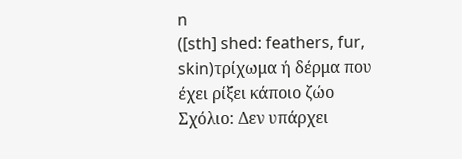n
([sth] shed: feathers, fur, skin)τρίχωμα ή δέρμα που έχει ρίξει κάποιο ζώο
Σχόλιο: Δεν υπάρχει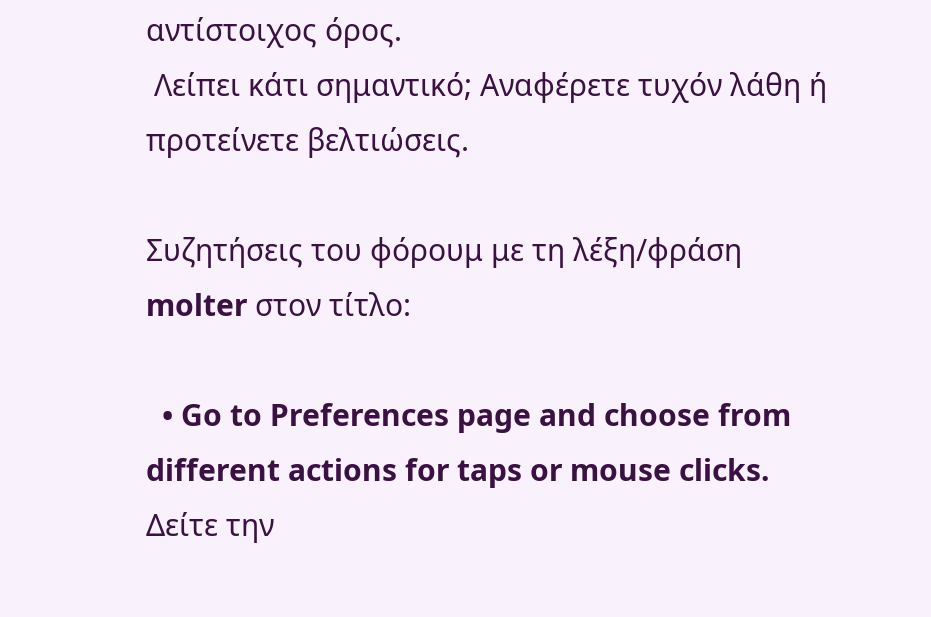αντίστοιχος όρος.
 Λείπει κάτι σημαντικό; Αναφέρετε τυχόν λάθη ή προτείνετε βελτιώσεις.

Συζητήσεις του φόρουμ με τη λέξη/φράση molter στον τίτλο:

  • Go to Preferences page and choose from different actions for taps or mouse clicks.
Δείτε την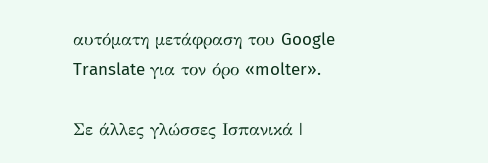αυτόματη μετάφραση του Google Translate για τον όρο «molter».

Σε άλλες γλώσσες Ισπανικά |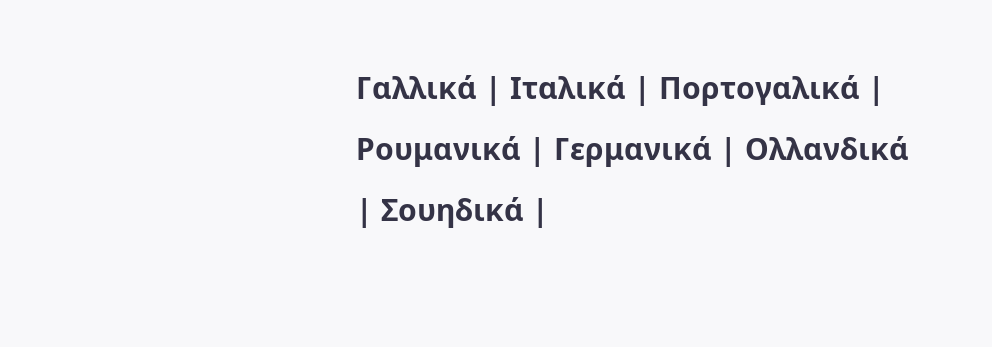Γαλλικά | Ιταλικά | Πορτογαλικά | Ρουμανικά | Γερμανικά | Ολλανδικά | Σουηδικά |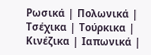Ρωσικά | Πολωνικά | Τσέχικα | Τούρκικα | Κινέζικα | Ιαπωνικά |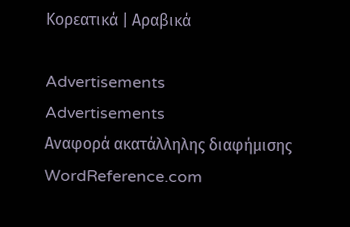Κορεατικά | Αραβικά

Advertisements
Advertisements
Αναφορά ακατάλληλης διαφήμισης
WordReference.com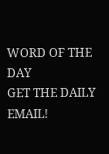WORD OF THE DAY
GET THE DAILY EMAIL!